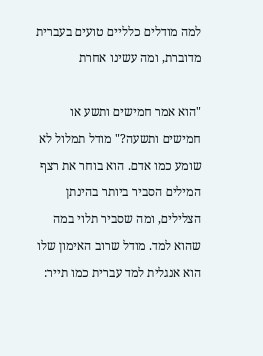למה מודלים כלליים טועים בעברית מדוברת, ומה עשינו אחרת

"הוא אמר חמישים ותשע או חמישים ותשעה?" מודל תמלול לא שומע כמו אדם. הוא בוחר את רצף המילים הסביר ביותר בהינתן הצלילים, ומה שסביר תלוי במה שהוא למד. מודל שרוב האימון שלו הוא אנגלית למד עברית כמו תייר: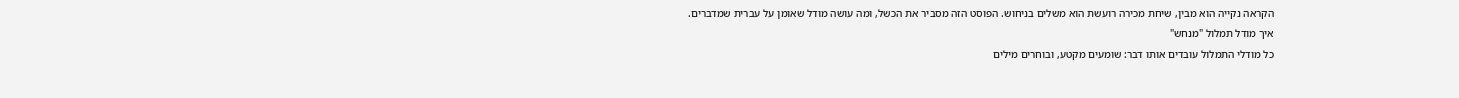הקראה נקייה הוא מבין, שיחת מכירה רועשת הוא משלים בניחוש. הפוסט הזה מסביר את הכשל, ומה עושה מודל שאומן על עברית שמדברים.
איך מודל תמלול "מנחש"
כל מודלי התמלול עובדים אותו דבר: שומעים מקטע, ובוחרים מילים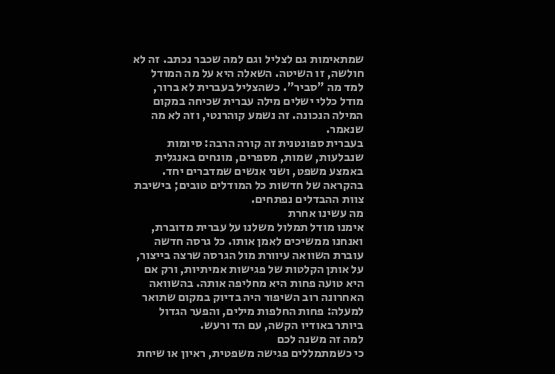שמתאימות גם לצליל וגם למה שכבר נכתב. זה לא חולשה, זו השיטה. השאלה היא על מה המודל למד מה "סביר". כשהצליל בעברית לא ברור, מודל כללי ישלים מילה עברית שכיחה במקום המילה הנכונה. זה נשמע קוהרנטי, וזה לא מה שנאמר.
בעברית ספונטנית זה קורה הרבה: סיומות שנבלעות, שמות, מספרים, מונחים באנגלית באמצע משפט, ושני אנשים שמדברים יחד. בהקראה של חדשות כל המודלים טובים; בישיבת צוות ההבדלים נפתחים.
מה עשינו אחרת
אימנו מודל תמלול משלנו על עברית מדוברת, ואנחנו ממשיכים לאמן אותו. כל גרסה חדשה עוברת השוואה עיוורת מול הגרסה שרצה בייצור, על אותן הקלטות של פגישות אמיתיות, ורק אם היא טועה פחות היא מחליפה אותה. בהשוואה האחרונה רוב השיפור היה בדיוק במקום שתואר למעלה: פחות החלפות מילים, והפער הגדול ביותר באודיו הקשה, עם הד ורעש.
למה זה משנה לכם
כי כשמתמללים פגישה משפטית, ראיון או שיחת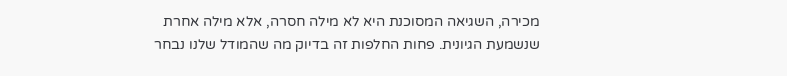מכירה, השגיאה המסוכנת היא לא מילה חסרה, אלא מילה אחרת שנשמעת הגיונית. פחות החלפות זה בדיוק מה שהמודל שלנו נבחר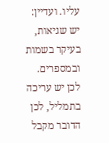עליו. ועדיין: יש שגיאות, בעיקר בשמות ובמספרים. לכן יש עריכה בתמליל, לכן הדובר מקבל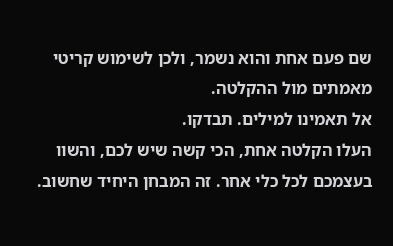שם פעם אחת והוא נשמר, ולכן לשימוש קריטי מאמתים מול ההקלטה.
אל תאמינו למילים. תבדקו.
העלו הקלטה אחת, הכי קשה שיש לכם, והשוו בעצמכם לכל כלי אחר. זה המבחן היחיד שחשוב.